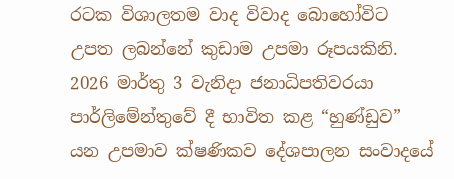රටක විශාලතම වාද විවාද බොහෝවිට උපත ලබන්නේ කුඩාම උපමා රූපයකිනි. 2026 මාර්තු 3 වැනිදා ජනාධිපතිවරයා පාර්ලිමේන්තුවේ දී භාවිත කළ “හුණ්ඩුව” යන උපමාව ක්ෂණිකව දේශපාලන සංවාදයේ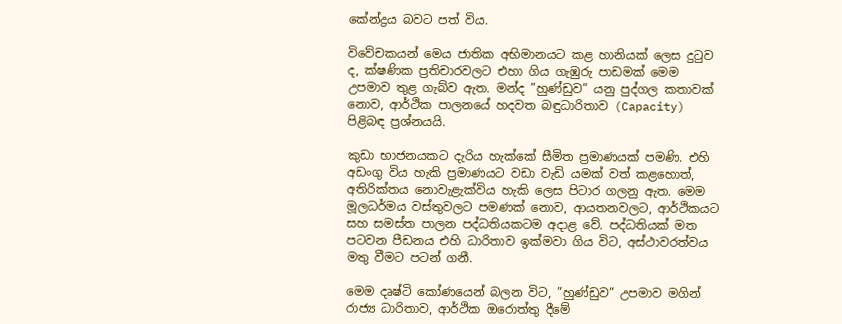කේන්ද්‍රය බවට පත් විය.

විවේචකයන් මෙය ජාතික අභිමානයට කළ හානියක් ලෙස දුටුව ද, ක්ෂණික ප්‍රතිචාරවලට එහා ගිය ගැඹුරු පාඩමක් මෙම උපමාව තුළ ගැබ්ව ඇත. මන්ද ”හුණ්ඩුව” යනු පුද්ගල කතාවක් නොව, ආර්ථික පාලනයේ හදවත බඳුධාරිතාව (Capacity) පිළිබඳ ප්‍රශ්නයයි.

කුඩා භාජනයකට දැරිය හැක්කේ සීමිත ප්‍රමාණයක් පමණි. එහි අඩංගු විය හැකි ප්‍රමාණයට වඩා වැඩි යමක් වත් කළහොත්, අතිරික්තය නොවැළැක්විය හැකි ලෙස පිටාර ගලනු ඇත. මෙම මූලධර්මය වස්තුවලට පමණක් නොව, ආයතනවලට, ආර්ථිකයට සහ සමස්ත පාලන පද්ධතියකටම අදාළ වේ. පද්ධතියක් මත පටවන පීඩනය එහි ධාරිතාව ඉක්මවා ගිය විට, අස්ථාවරත්වය මතු වීමට පටන් ගනී.

මෙම දෘෂ්ටි කෝණයෙන් බලන විට, ”හුණ්ඩුව” උපමාව මගින් රාජ්‍ය ධාරිතාව, ආර්ථික ඔරොත්තු දීමේ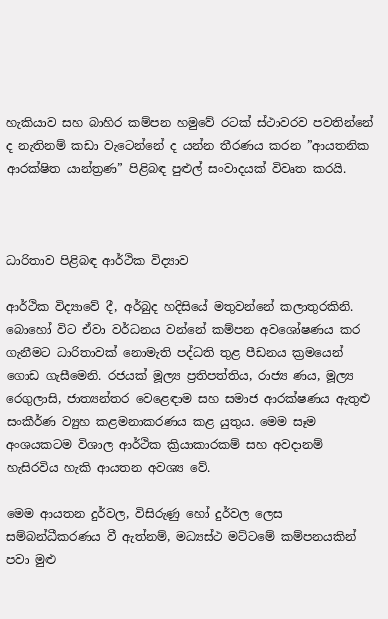හැකියාව සහ බාහිර කම්පන හමුවේ රටක් ස්ථාවරව පවතින්නේ ද නැතිනම් කඩා වැටෙන්නේ ද යන්න තීරණය කරන ”ආයතනික ආරක්ෂිත යාන්ත්‍රණ” පිළිබඳ පුළුල් සංවාදයක් විවෘත කරයි.



ධාරිතාව පිළිබඳ ආර්ථික විද්‍යාව

ආර්ථික විද්‍යාවේ දී, අර්බුද හදිසියේ මතුවන්නේ කලාතුරකිනි. බොහෝ විට ඒවා වර්ධනය වන්නේ කම්පන අවශෝෂණය කර ගැනීමට ධාරිතාවක් නොමැති පද්ධති තුළ පීඩනය ක්‍රමයෙන් ගොඩ ගැසීමෙනි. රජයක් මූල්‍ය ප්‍රතිපත්තිය, රාජ්‍ය ණය, මූල්‍ය රෙගුලාසි, ජාත්‍යන්තර වෙළෙඳාම සහ සමාජ ආරක්ෂණය ඇතුළු සංකීර්ණ ව්‍යුහ කළමනාකරණය කළ යුතුය. මෙම සෑම අංශයකටම විශාල ආර්ථික ක්‍රියාකාරකම් සහ අවදානම් හැසිරවිය හැකි ආයතන අවශ්‍ය වේ.

මෙම ආයතන දුර්වල, විසිරුණු හෝ දුර්වල ලෙස සම්බන්ධීකරණය වී ඇත්නම්, මධ්‍යස්ථ මට්ටමේ කම්පනයකින් පවා මුළු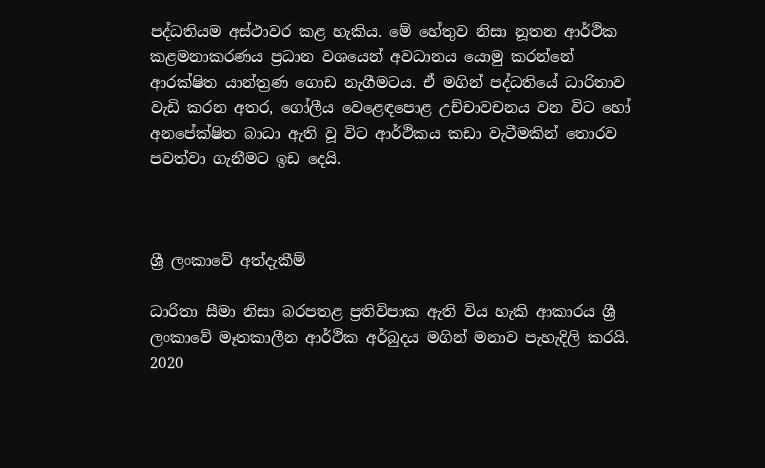පද්ධතියම අස්ථාවර කළ හැකිය. මේ හේතුව නිසා නූතන ආර්ථික කළමනාකරණය ප්‍රධාන වශයෙන් අවධානය යොමු කරන්නේ ආරක්ෂිත යාන්ත්‍රණ ගොඩ නැගීමටය. ඒ මගින් පද්ධතියේ ධාරිතාව වැඩි කරන අතර, ගෝලීය වෙළෙඳපොළ උච්චාවචනය වන විට හෝ අනපේක්ෂිත බාධා ඇති වූ විට ආර්ථිකය කඩා වැටීමකින් තොරව පවත්වා ගැනීමට ඉඩ දෙයි.



ශ්‍රී ලංකාවේ අත්දැකීම්

ධාරිතා සීමා නිසා බරපතළ ප්‍රතිවිපාක ඇති විය හැකි ආකාරය ශ්‍රී ලංකාවේ මෑතකාලීන ආර්ථික අර්බුදය මගින් මනාව පැහැදිලි කරයි. 2020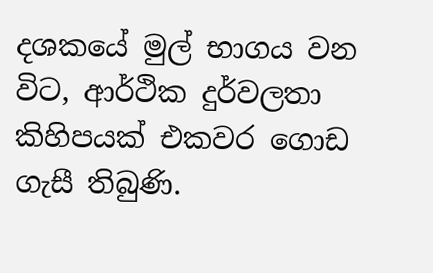දශකයේ මුල් භාගය වන විට, ආර්ථික දුර්වලතා කිහිපයක් එකවර ගොඩ ගැසී තිබුණි.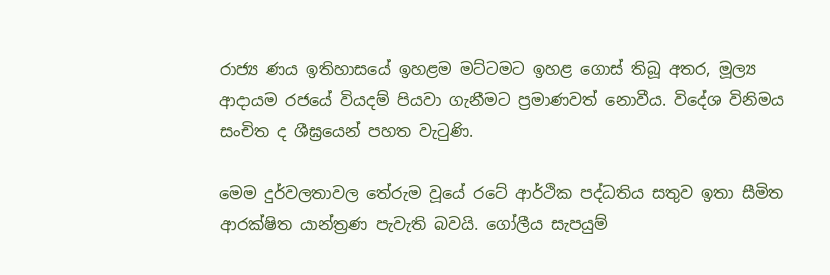රාජ්‍ය ණය ඉතිහාසයේ ඉහළම මට්ටමට ඉහළ ගොස් තිබූ අතර, මූල්‍ය ආදායම රජයේ වියදම් පියවා ගැනීමට ප්‍රමාණවත් නොවීය. විදේශ විනිමය සංචිත ද ශීඝ්‍රයෙන් පහත වැටුණි.

මෙම දුර්වලතාවල තේරුම වූයේ රටේ ආර්ථික පද්ධතිය සතුව ඉතා සීමිත ආරක්ෂිත යාන්ත්‍රණ පැවැති බවයි. ගෝලීය සැපයුම්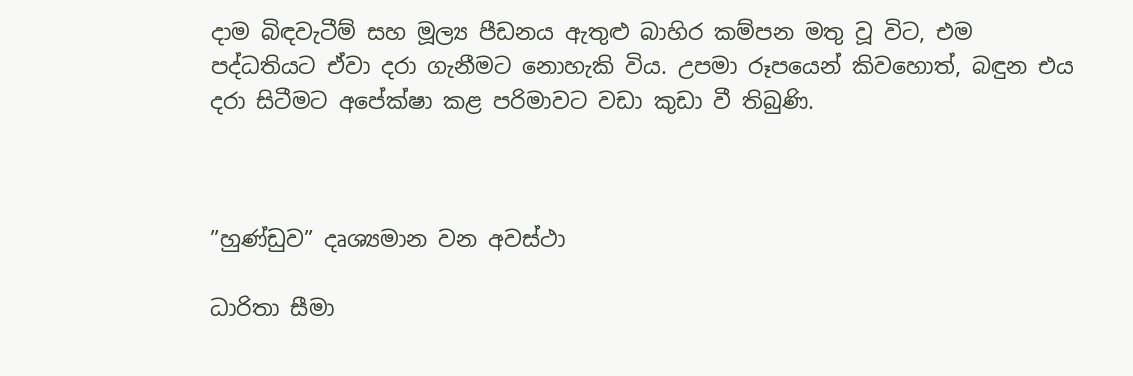දාම බිඳවැටීම් සහ මූල්‍ය පීඩනය ඇතුළු බාහිර කම්පන මතු වූ විට, එම පද්ධතියට ඒවා දරා ගැනීමට නොහැකි විය. උපමා රූපයෙන් කිවහොත්, බඳුන එය දරා සිටීමට අපේක්ෂා කළ පරිමාවට වඩා කුඩා වී තිබුණි.



”හුණ්ඩුව” දෘශ්‍යමාන වන අවස්ථා

ධාරිතා සීමා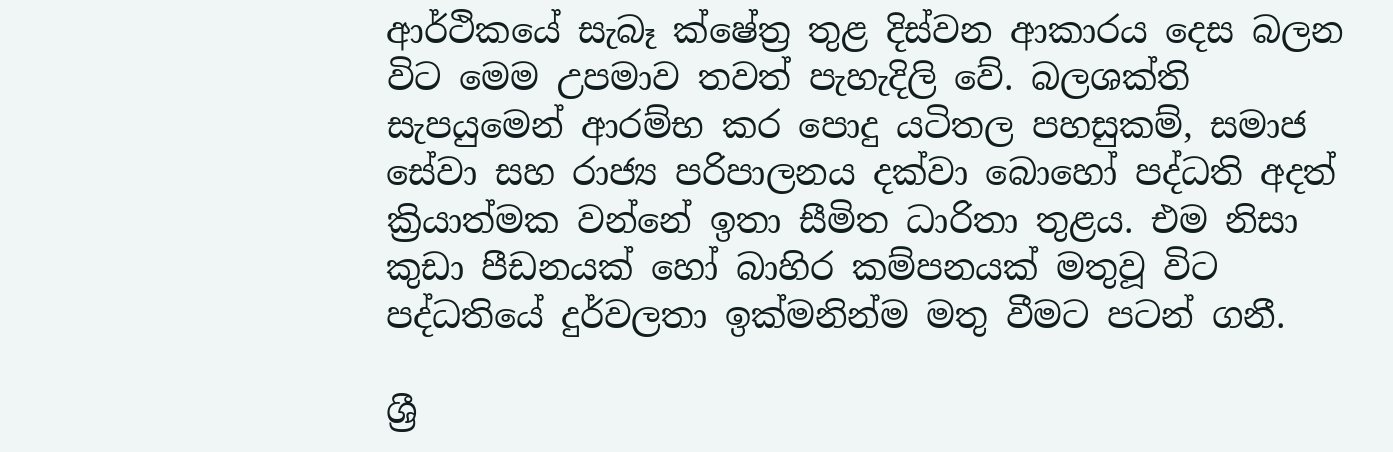ආර්ථිකයේ සැබෑ ක්ෂේත්‍ර තුළ දිස්වන ආකාරය දෙස බලන විට මෙම උපමාව තවත් පැහැදිලි වේ. බලශක්ති සැපයුමෙන් ආරම්භ කර පොදු යටිතල පහසුකම්, සමාජ සේවා සහ රාජ්‍ය පරිපාලනය දක්වා බොහෝ පද්ධති අදත් ක්‍රියාත්මක වන්නේ ඉතා සීමිත ධාරිතා තුළය. එම නිසා කුඩා පීඩනයක් හෝ බාහිර කම්පනයක් මතුවූ විට පද්ධතියේ දුර්වලතා ඉක්මනින්ම මතු වීමට පටන් ගනී.

ශ්‍රී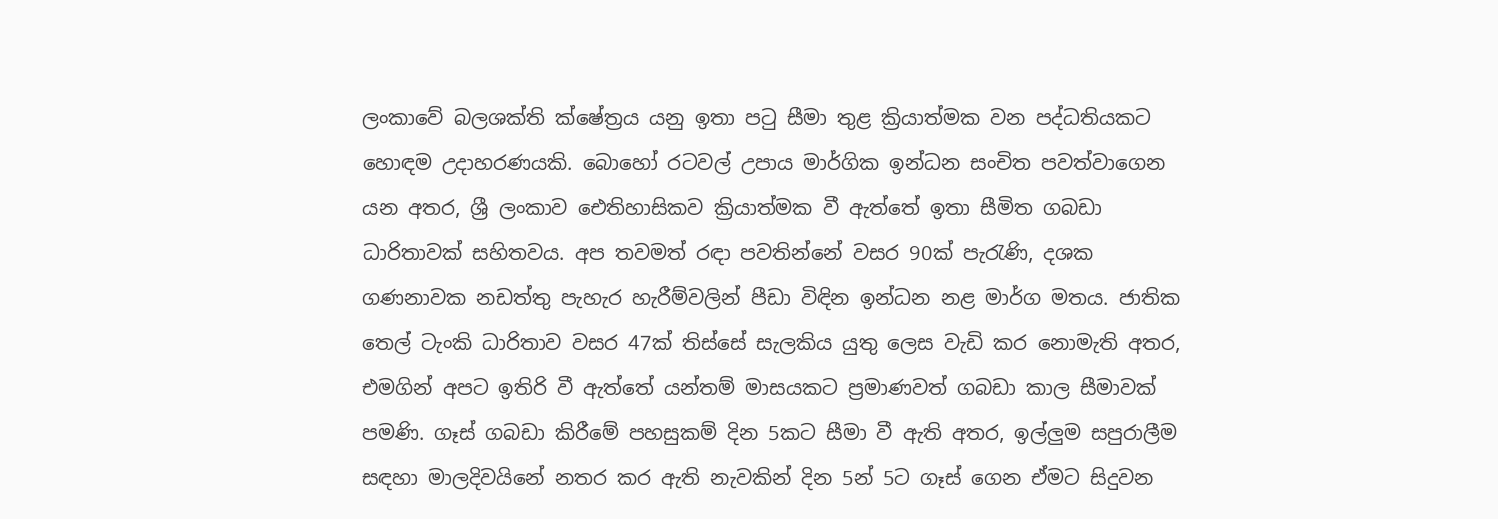ලංකාවේ බලශක්ති ක්ෂේත්‍රය යනු ඉතා පටු සීමා තුළ ක්‍රියාත්මක වන පද්ධතියකට හොඳම උදාහරණයකි. බොහෝ රටවල් උපාය මාර්ගික ඉන්ධන සංචිත පවත්වාගෙන යන අතර, ශ්‍රී ලංකාව ඓතිහාසිකව ක්‍රියාත්මක වී ඇත්තේ ඉතා සීමිත ගබඩා ධාරිතාවක් සහිතවය. අප තවමත් රඳා පවතින්නේ වසර 90ක් පැරැණි, දශක ගණනාවක නඩත්තු පැහැර හැරීම්වලින් පීඩා විඳින ඉන්ධන නළ මාර්ග මතය. ජාතික තෙල් ටැංකි ධාරිතාව වසර 47ක් තිස්සේ සැලකිය යුතු ලෙස වැඩි කර නොමැති අතර, එමගින් අපට ඉතිරි වී ඇත්තේ යන්තම් මාසයකට ප්‍රමාණවත් ගබඩා කාල සීමාවක් පමණි. ගෑස් ගබඩා කිරීමේ පහසුකම් දින 5කට සීමා වී ඇති අතර, ඉල්ලු‍ම සපුරාලීම සඳහා මාලදිවයිනේ නතර කර ඇති නැවකින් දින 5න් 5ට ගෑස් ගෙන ඒමට සිදුවන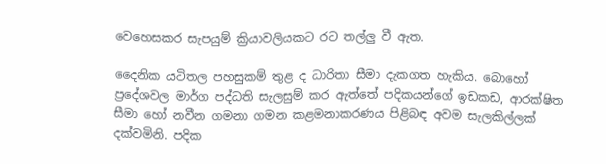වෙහෙසකර සැපයුම් ක්‍රියාවලියකට රට තල්ලු‍ වී ඇත.

දෛනික යටිතල පහසුකම් තුළ ද ධාරිතා සීමා දැකගත හැකිය. බොහෝ ප්‍රදේශවල මාර්ග පද්ධති සැලසුම් කර ඇත්තේ පදිකයන්ගේ ඉඩකඩ, ආරක්ෂිත සීමා හෝ නවීන ගමනා ගමන කළමනාකරණය පිළිබඳ අවම සැලකිල්ලක් දක්වමිනි. පදික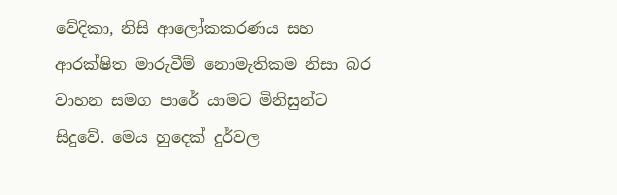වේදිකා, නිසි ආලෝකකරණය සහ ආරක්ෂිත මාරුවීම් නොමැතිකම නිසා බර වාහන සමග පාරේ යාමට මිනිසුන්ට සිදුවේ. මෙය හුදෙක් දුර්වල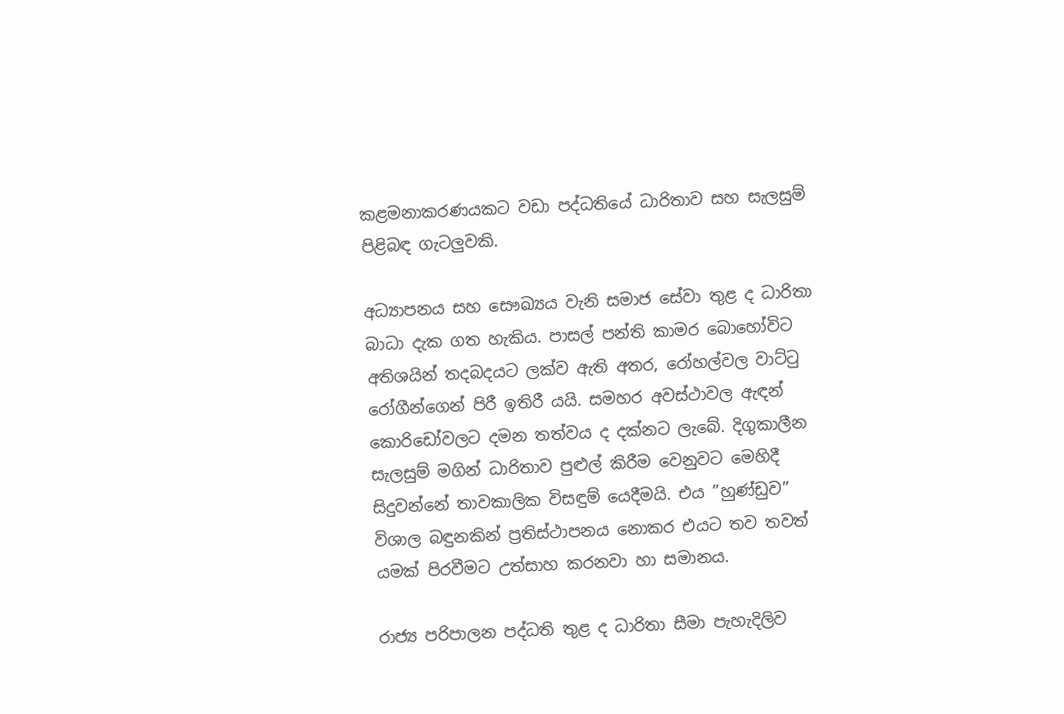කළමනාකරණයකට වඩා පද්ධතියේ ධාරිතාව සහ සැලසුම් පිළිබඳ ගැටලු‍වකි.

අධ්‍යාපනය සහ සෞඛ්‍යය වැනි සමාජ සේවා තුළ ද ධාරිතා බාධා දැක ගත හැකිය. පාසල් පන්ති කාමර බොහෝවිට අතිශයින් තදබදයට ලක්ව ඇති අතර, රෝහල්වල වාට්ටු රෝගීන්ගෙන් පිරී ඉතිරී යයි. සමහර අවස්ථාවල ඇඳන් කොරිඩෝවලට දමන තත්වය ද දක්නට ලැබේ. දිගුකාලීන සැලසුම් මගින් ධාරිතාව පුළුල් කිරීම වෙනුවට මෙහිදී සිදුවන්නේ තාවකාලික විසඳුම් යෙදීමයි. එය ”හුණ්ඩුව” විශාල බඳුනකින් ප්‍රතිස්ථාපනය නොකර එයට තව තවත් යමක් පිරවීමට උත්සාහ කරනවා හා සමානය.

රාජ්‍ය පරිපාලන පද්ධති තුළ ද ධාරිතා සීමා පැහැදිලිව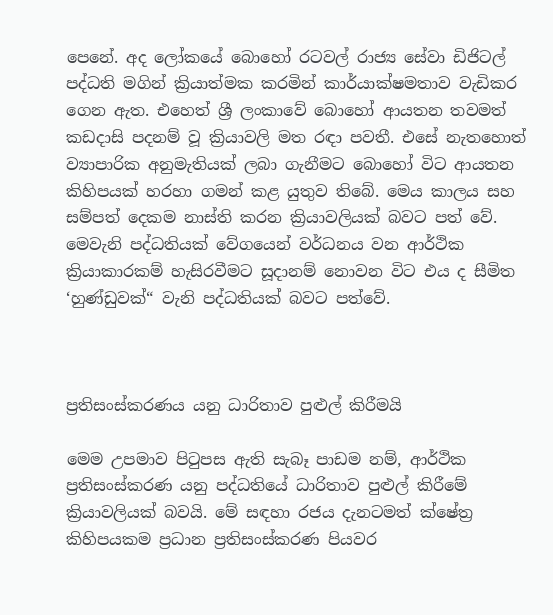පෙනේ. අද ලෝකයේ බොහෝ රටවල් රාජ්‍ය සේවා ඩිජිටල් පද්ධති මගින් ක්‍රියාත්මක කරමින් කාර්යාක්ෂමතාව වැඩිකර ගෙන ඇත. එහෙත් ශ්‍රී ලංකාවේ බොහෝ ආයතන තවමත් කඩදාසි පදනම් වූ ක්‍රියාවලි මත රඳා පවතී. එසේ නැතහොත් ව්‍යාපාරික අනුමැතියක් ලබා ගැනීමට බොහෝ විට ආයතන කිහිපයක් හරහා ගමන් කළ යුතුව තිබේ. මෙය කාලය සහ සම්පත් දෙකම නාස්ති කරන ක්‍රියාවලියක් බවට පත් වේ. මෙවැනි පද්ධතියක් වේගයෙන් වර්ධනය වන ආර්ථික ක්‍රියාකාරකම් හැසිරවීමට සූදානම් නොවන විට එය ද සීමිත ‘හුණ්ඩුවක්“ වැනි පද්ධතියක් බවට පත්වේ.



ප්‍රතිසංස්කරණය යනු ධාරිතාව පුළුල් කිරීමයි

මෙම උපමාව පිටුපස ඇති සැබෑ පාඩම නම්, ආර්ථික ප්‍රතිසංස්කරණ යනු පද්ධතියේ ධාරිතාව පුළුල් කිරීමේ ක්‍රියාවලියක් බවයි. මේ සඳහා රජය දැනටමත් ක්ෂේත්‍ර කිහිපයකම ප්‍රධාන ප්‍රතිසංස්කරණ පියවර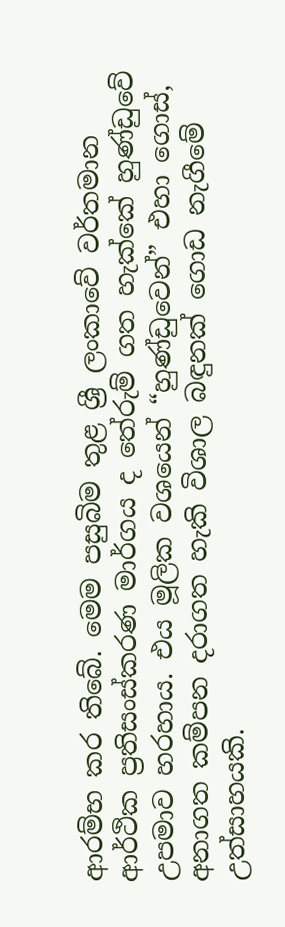ආරම්භ කර තිබේ. මෙම පසුබිම තුළ ශ්‍රී ලංකාවේ වර්තමාන ආර්ථික ප්‍රතිසංස්කරණ මාර්ගය ද තේරුම් ගත හැක්කේ හුණ්ඩුවේ උපමාව හරහාය. එය මූලික වශයෙන් “හුණ්ඩුවෙන්” එහා ගොස්, අනාගත කම්පන දරාගත හැකි විශාල බඳුනක් ගොඩ නැගීමේ උත්සාහයකි.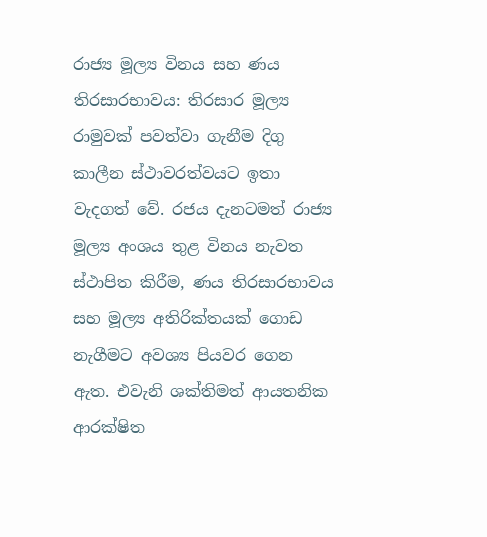රාජ්‍ය මූල්‍ය විනය සහ ණය තිරසාරභාවය: තිරසාර මූල්‍ය රාමුවක් පවත්වා ගැනීම දිගු කාලීන ස්ථාවරත්වයට ඉතා වැදගත් වේ. රජය දැනටමත් රාජ්‍ය මූල්‍ය අංශය තුළ විනය නැවත ස්ථාපිත කිරීම, ණය තිරසාරභාවය සහ මූල්‍ය අතිරික්තයක් ගොඩ නැගීමට අවශ්‍ය පියවර ගෙන ඇත. එවැනි ශක්තිමත් ආයතනික ආරක්ෂිත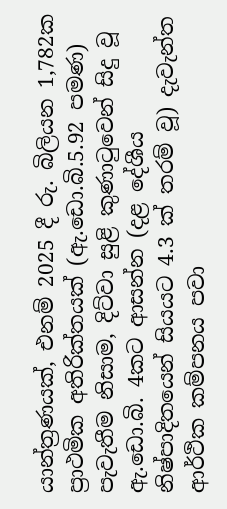යාන්ත්‍රණයක්, එනම් 2025 දී රු. බිලියන 1,782ක ප්‍රාථමික අතිරික්තයක් (ඇ.ඩො.බි.5.92 පමණ) පැවැතීම නිසාම, දිට්වා සුළි කුණාටුවෙන් සිදු වූ ඇ.ඩො.බි. 4කට ආසන්න (දළ දේශීය නිෂ්පාදිතයෙන් සියයට 4.3 ක් තරම් වූ) දැවැන්ත ආර්ථික කම්පනය පවා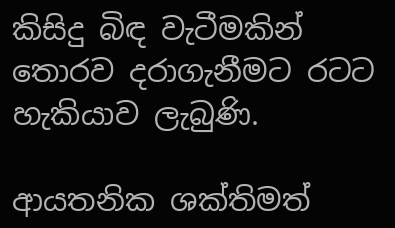කිසිදු බිඳ වැටීමකින් තොරව දරාගැනීමට රටට හැකියාව ලැබුණි.

ආයතනික ශක්තිමත්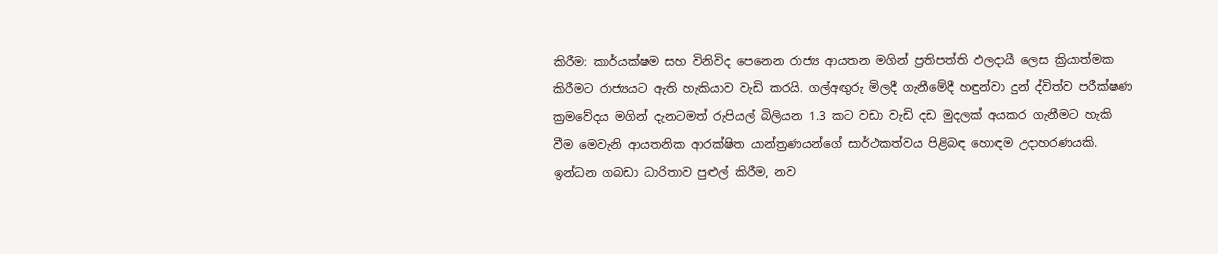කිරීම: කාර්යක්ෂම සහ විනිවිද පෙනෙන රාජ්‍ය ආයතන මගින් ප්‍රතිපත්ති ඵලදායී ලෙස ක්‍රියාත්මක කිරීමට රාජ්‍යයට ඇති හැකියාව වැඩි කරයි. ගල්අඟු‍රු මිලදී ගැනීමේදී හඳුන්වා දුන් ද්විත්ව පරීක්ෂණ ක්‍රමවේදය මගින් දැනටමත් රුපියල් බිලියන 1.3 කට වඩා වැඩි දඩ මුදලක් අයකර ගැනීමට හැකි වීම මෙවැනි ආයතනික ආරක්ෂිත යාන්ත්‍රණයන්ගේ සාර්ථකත්වය පිළිබඳ හොඳම උදාහරණයකි. ඉන්ධන ගබඩා ධාරිතාව පුළුල් කිරීම, නව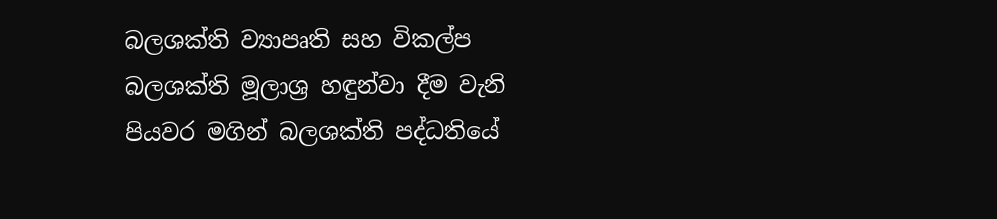බලශක්ති ව්‍යාපෘති සහ විකල්ප බලශක්ති මූලාශ්‍ර හඳුන්වා දීම වැනි පියවර මගින් බලශක්ති පද්ධතියේ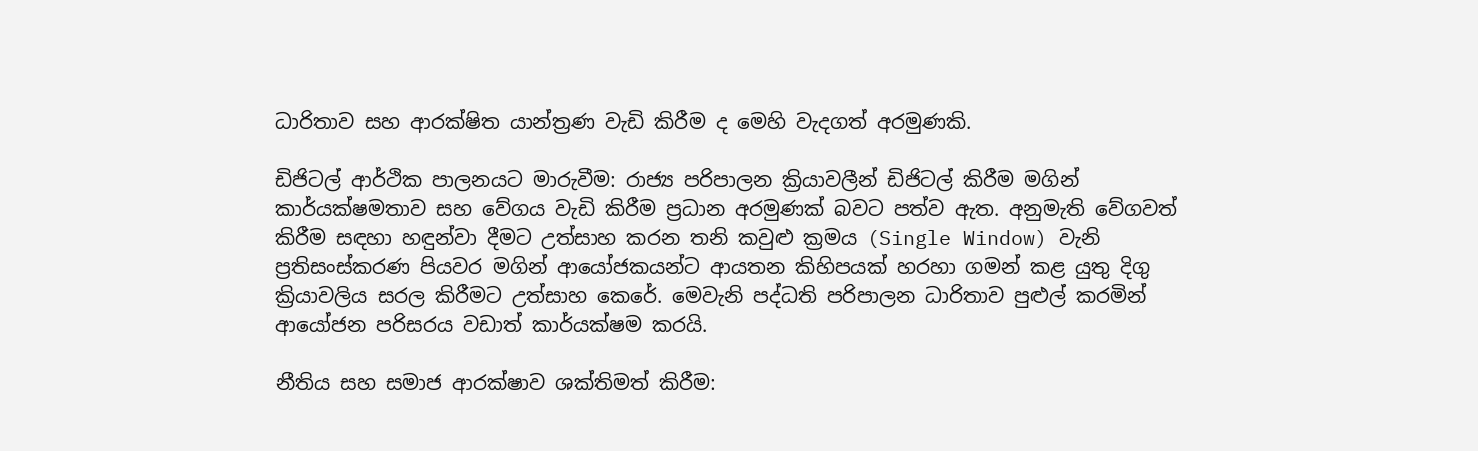ධාරිතාව සහ ආරක්ෂිත යාන්ත්‍රණ වැඩි කිරීම ද මෙහි වැදගත් අරමුණකි.

ඩිජිටල් ආර්ථික පාලනයට මාරුවීම: රාජ්‍ය පරිපාලන ක්‍රියාවලීන් ඩිජිටල් කිරීම මගින් කාර්යක්ෂමතාව සහ වේගය වැඩි කිරීම ප්‍රධාන අරමුණක් බවට පත්ව ඇත. අනුමැති වේගවත් කිරීම සඳහා හඳුන්වා දීමට උත්සාහ කරන තනි කවුළු ක්‍රමය (Single Window) වැනි ප්‍රතිසංස්කරණ පියවර මගින් ආයෝජකයන්ට ආයතන කිහිපයක් හරහා ගමන් කළ යුතු දිගු ක්‍රියාවලිය සරල කිරීමට උත්සාහ කෙරේ. මෙවැනි පද්ධති පරිපාලන ධාරිතාව පුළුල් කරමින් ආයෝජන පරිසරය වඩාත් කාර්යක්ෂම කරයි.

නීතිය සහ සමාජ ආරක්ෂාව ශක්තිමත් කිරීම: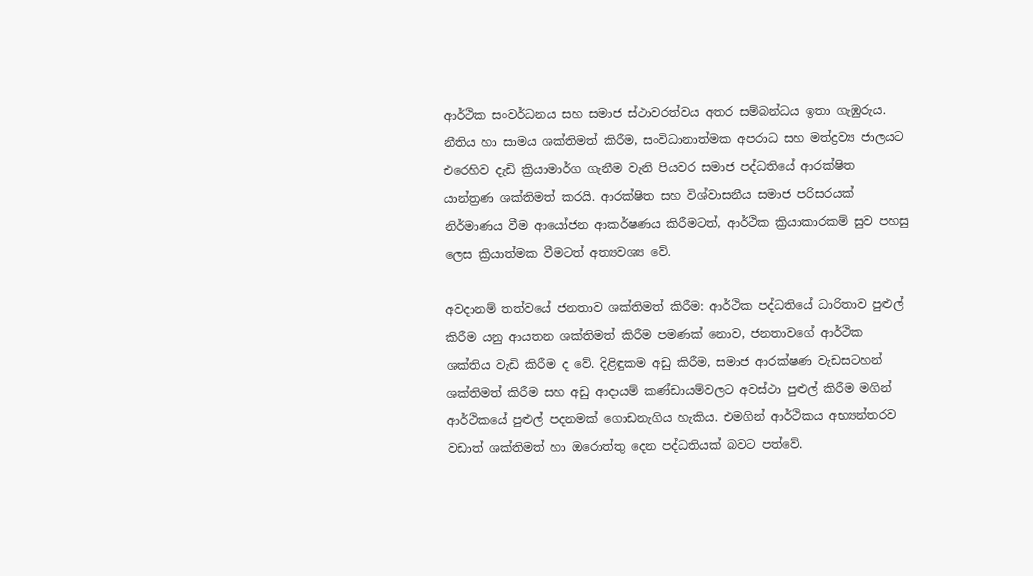ආර්ථික සංවර්ධනය සහ සමාජ ස්ථාවරත්වය අතර සම්බන්ධය ඉතා ගැඹුරුය. නීතිය හා සාමය ශක්තිමත් කිරීම, සංවිධානාත්මක අපරාධ සහ මත්ද්‍රව්‍ය ජාලයට එරෙහිව දැඩි ක්‍රියාමාර්ග ගැනීම වැනි පියවර සමාජ පද්ධතියේ ආරක්ෂිත යාන්ත්‍රණ ශක්තිමත් කරයි. ආරක්ෂිත සහ විශ්වාසනීය සමාජ පරිසරයක් නිර්මාණය වීම ආයෝජන ආකර්ෂණය කිරීමටත්, ආර්ථික ක්‍රියාකාරකම් සුව පහසු ලෙස ක්‍රියාත්මක වීමටත් අත්‍යවශ්‍ය වේ.

අවදානම් තත්වයේ ජනතාව ශක්තිමත් කිරීම: ආර්ථික පද්ධතියේ ධාරිතාව පුළුල් කිරීම යනු ආයතන ශක්තිමත් කිරීම පමණක් නොව, ජනතාවගේ ආර්ථික ශක්තිය වැඩි කිරීම ද වේ. දිළිඳුකම අඩු කිරීම, සමාජ ආරක්ෂණ වැඩසටහන් ශක්තිමත් කිරීම සහ අඩු ආදායම් කණ්ඩායම්වලට අවස්ථා පුළුල් කිරීම මගින් ආර්ථිකයේ පුළුල් පදනමක් ගොඩනැගිය හැකිය. එමගින් ආර්ථිකය අභ්‍යන්තරව වඩාත් ශක්තිමත් හා ඔරොත්තු දෙන පද්ධතියක් බවට පත්වේ.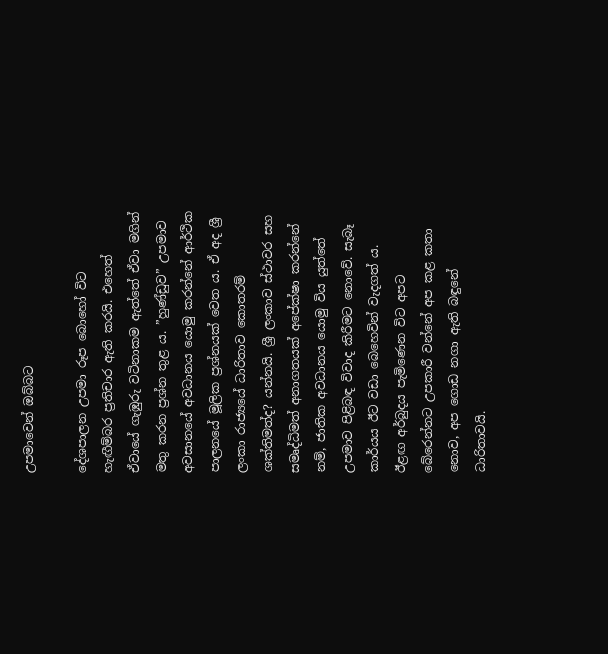උපමාවෙන් ඔබ්බට

දේශපාලන උපමා රූප බොහෝ විට හැඟීම්බර ප්‍රතිචාර ඇති කරයි. එහෙත් ඒවායේ ගැඹුරු වටිනාකම ඇත්තේ ඒවා මගින් මතු කරන ප්‍රශ්න තුළ ය. ”හුණ්ඩුව” උපමාව අවසානයේ අවධානය යොමු කරන්නේ ආර්ථික පාලනයේ මූලික ප්‍රශ්නයක් වෙත ය. ඒ අද ශ්‍රී ලංකා රාජ්‍යයේ ධාරිතාව කොතරම් ශක්තිමත්ද? යන්නයි. ශ්‍රී ලංකාව ස්ථාවර සහ සමෘද්ධිමත් අනාගතයක් අපේක්ෂා කරන්නේ නම්, ජාතික අවධානය යොමු විය යුත්තේ උපමාව පිළිබඳ විවාද කිරීමට නොවේ. සැබෑ කාර්යය ඊට වඩා බෙහෙවින් වැදගත් ය. ඊළඟ අර්බුදය පැමිණෙන විට අපට බේරෙන්නට උපකාරී වන්නේ අප කළ කතා නොව, අප ගොඩ නගා ඇති බඳුනේ ධාරිතාවයි.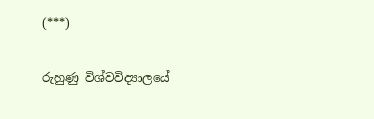(***)

රුහුණු විශ්වවිද්‍යාලයේ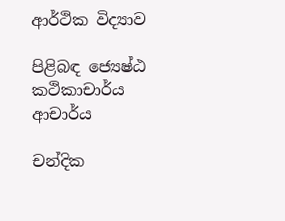ආර්ථික විද්‍යාව

පිළිබඳ ජ්‍යෙෂ්ඨ කථිකාචාර්ය ආචාර්ය

චන්දික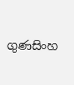ගුණසිංහ